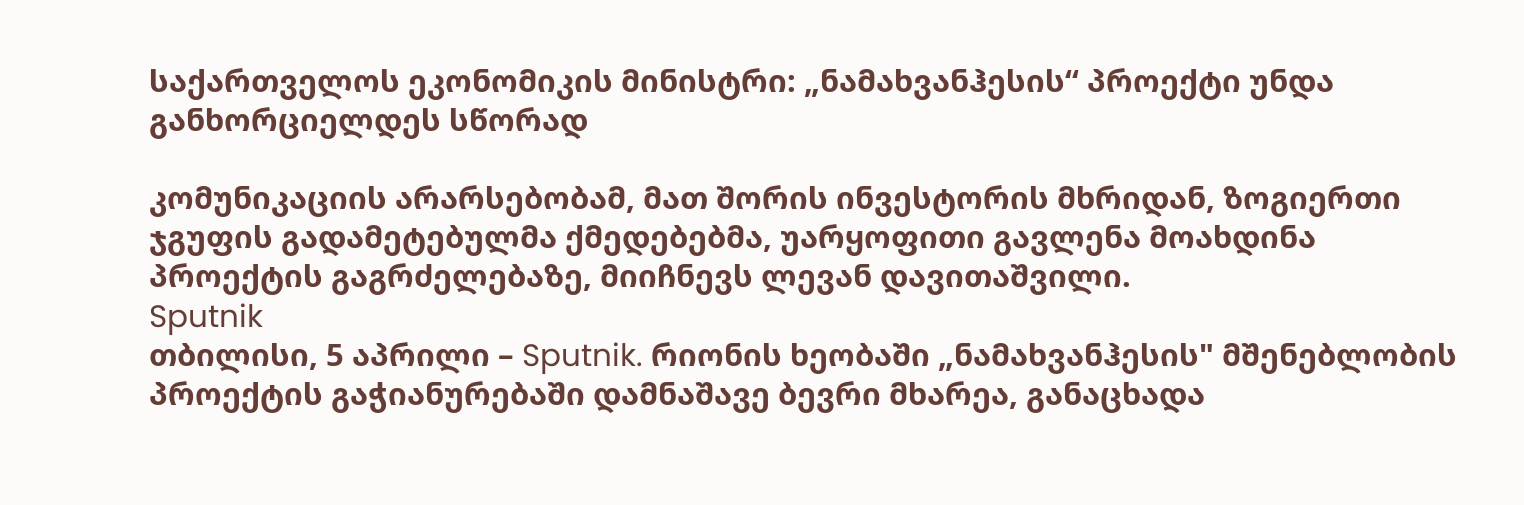საქართველოს ეკონომიკის მინისტრი: „ნამახვანჰესის“ პროექტი უნდა განხორციელდეს სწორად

კომუნიკაციის არარსებობამ, მათ შორის ინვესტორის მხრიდან, ზოგიერთი ჯგუფის გადამეტებულმა ქმედებებმა, უარყოფითი გავლენა მოახდინა პროექტის გაგრძელებაზე, მიიჩნევს ლევან დავითაშვილი.
Sputnik
თბილისი, 5 აპრილი – Sputnik. რიონის ხეობაში „ნამახვანჰესის" მშენებლობის პროექტის გაჭიანურებაში დამნაშავე ბევრი მხარეა, განაცხადა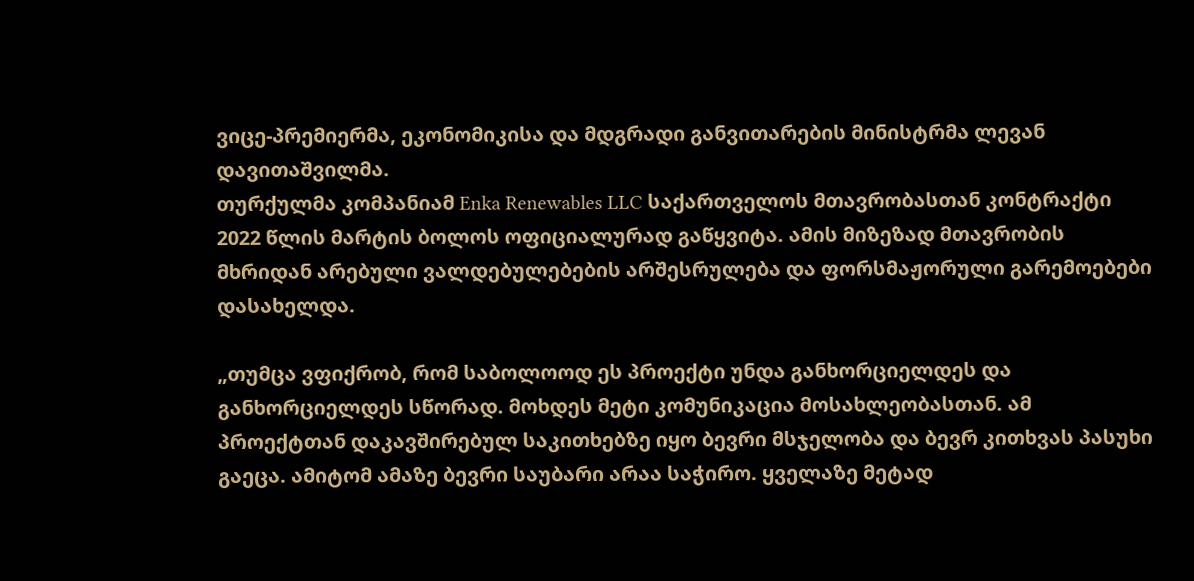ვიცე-პრემიერმა, ეკონომიკისა და მდგრადი განვითარების მინისტრმა ლევან დავითაშვილმა.
თურქულმა კომპანიამ Enka Renewables LLC საქართველოს მთავრობასთან კონტრაქტი 2022 წლის მარტის ბოლოს ოფიციალურად გაწყვიტა. ამის მიზეზად მთავრობის მხრიდან არებული ვალდებულებების არშესრულება და ფორსმაჟორული გარემოებები დასახელდა.

„თუმცა ვფიქრობ, რომ საბოლოოდ ეს პროექტი უნდა განხორციელდეს და განხორციელდეს სწორად. მოხდეს მეტი კომუნიკაცია მოსახლეობასთან. ამ პროექტთან დაკავშირებულ საკითხებზე იყო ბევრი მსჯელობა და ბევრ კითხვას პასუხი გაეცა. ამიტომ ამაზე ბევრი საუბარი არაა საჭირო. ყველაზე მეტად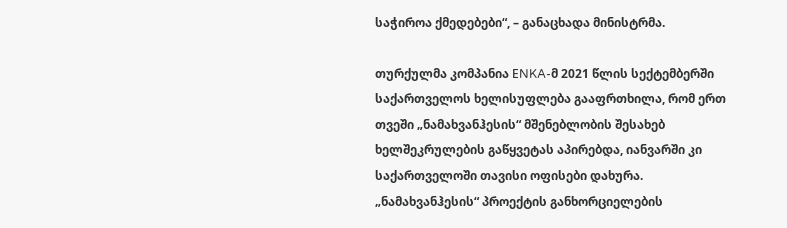საჭიროა ქმედებები“, – განაცხადა მინისტრმა.

თურქულმა კომპანია ЕNKA-მ 2021 წლის სექტემბერში საქართველოს ხელისუფლება გააფრთხილა, რომ ერთ თვეში „ნამახვანჰესის“ მშენებლობის შესახებ ხელშეკრულების გაწყვეტას აპირებდა, იანვარში კი საქართველოში თავისი ოფისები დახურა. „ნამახვანჰესის“ პროექტის განხორციელების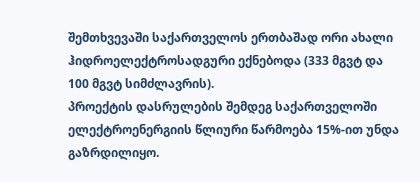შემთხვევაში საქართველოს ერთბაშად ორი ახალი ჰიდროელექტროსადგური ექნებოდა (333 მგვტ და 100 მგვტ სიმძლავრის).
პროექტის დასრულების შემდეგ საქართველოში ელექტროენერგიის წლიური წარმოება 15%-ით უნდა გაზრდილიყო.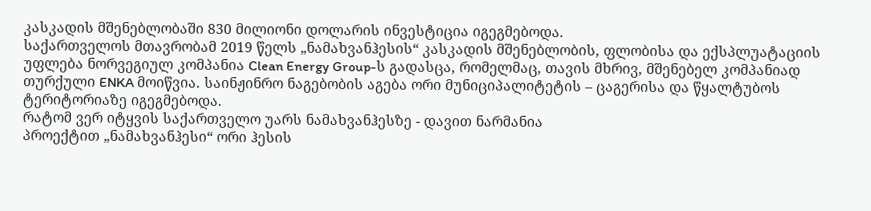კასკადის მშენებლობაში 830 მილიონი დოლარის ინვესტიცია იგეგმებოდა.
საქართველოს მთავრობამ 2019 წელს „ნამახვანჰესის“ კასკადის მშენებლობის, ფლობისა და ექსპლუატაციის უფლება ნორვეგიულ კომპანია Clean Energy Group-ს გადასცა, რომელმაც, თავის მხრივ, მშენებელ კომპანიად თურქული ENKA მოიწვია. საინჟინრო ნაგებობის აგება ორი მუნიციპალიტეტის – ცაგერისა და წყალტუბოს ტერიტორიაზე იგეგმებოდა.
რატომ ვერ იტყვის საქართველო უარს ნამახვანჰესზე - დავით ნარმანია
პროექტით „ნამახვანჰესი“ ორი ჰესის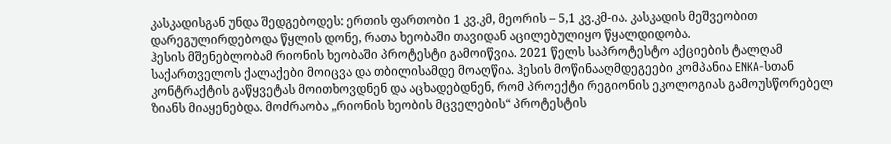კასკადისგან უნდა შედგებოდეს: ერთის ფართობი 1 კვ.კმ, მეორის – 5,1 კვ.კმ-ია. კასკადის მეშვეობით დარეგულირდებოდა წყლის დონე, რათა ხეობაში თავიდან აცილებულიყო წყალდიდობა.
ჰესის მშენებლობამ რიონის ხეობაში პროტესტი გამოიწვია. 2021 წელს საპროტესტო აქციების ტალღამ საქართველოს ქალაქები მოიცვა და თბილისამდე მოაღწია. ჰესის მოწინააღმდეგეები კომპანია ENKA-სთან კონტრაქტის გაწყვეტას მოითხოვდნენ და აცხადებდნენ, რომ პროექტი რეგიონის ეკოლოგიას გამოუსწორებელ ზიანს მიაყენებდა. მოძრაობა „რიონის ხეობის მცველების“ პროტესტის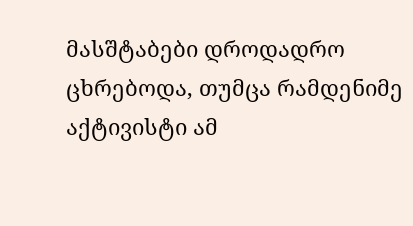მასშტაბები დროდადრო ცხრებოდა, თუმცა რამდენიმე აქტივისტი ამ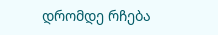დრომდე რჩება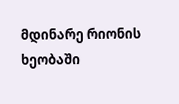მდინარე რიონის ხეობაში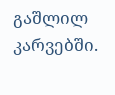გაშლილ კარვებში.